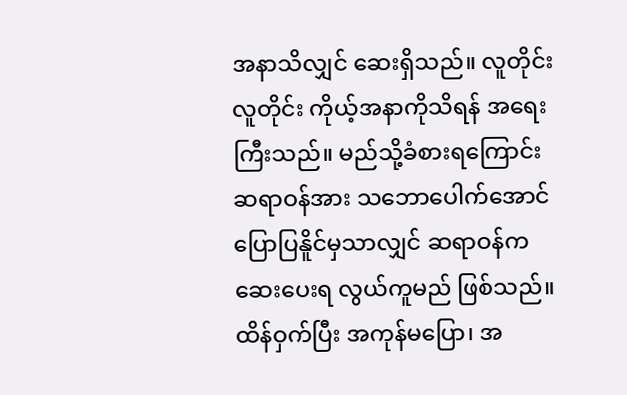အနာသိလျှင် ဆေးရှိသည်။ လူတိုင်းလူတိုင်း ကိုယ့်အနာကိုသိရန် အရေးကြီးသည်။ မည်သို့ခံစားရကြောင်း ဆရာဝန်အား သဘောပေါက်အောင် ပြောပြနိူင်မှသာလျှင် ဆရာဝန်က ဆေးပေးရ လွယ်ကူမည် ဖြစ်သည်။ ထိန်ဝှက်ပြီး အကုန်မပြော၊ အ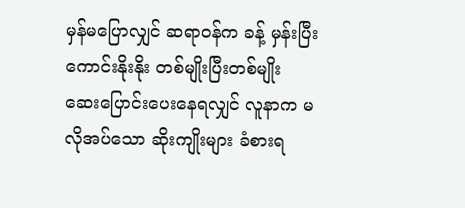မှန်မပြောလျှင် ဆရာဝန်က ခန့် မှန်းပြီး ကောင်းနိုးနိုး တစ်မျိုးပြီးတစ်မျိုး ဆေးပြောင်းပေးနေရလျှင် လူနာက မလိုအပ်သော ဆိုးကျိုးများ ခံစားရ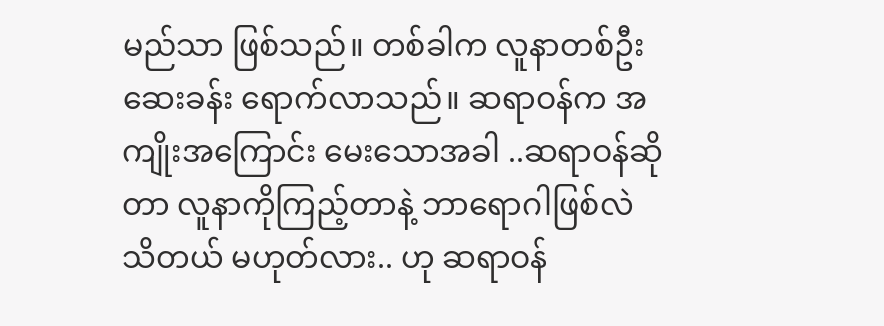မည်သာ ဖြစ်သည်။ တစ်ခါက လူနာတစ်ဦး ဆေးခန်း ရောက်လာသည်။ ဆရာဝန်က အကျိုးအကြောင်း မေးသောအခါ ..ဆရာဝန်ဆိုတာ လူနာကိုကြည့်တာနဲ့ ဘာရောဂါဖြစ်လဲ သိတယ် မဟုတ်လား.. ဟု ဆရာဝန်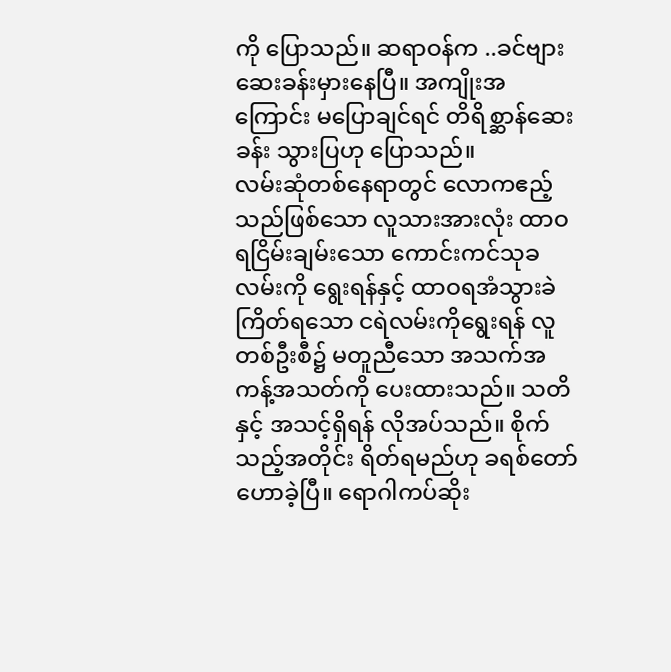ကို ပြောသည်။ ဆရာဝန်က ..ခင်ဗျား ဆေးခန်းမှားနေပြီ။ အကျိုးအကြောင်း မပြောချင်ရင် တိရိစ္ဆာန်ဆေးခန်း သွားပြဟု ပြောသည်။
လမ်းဆုံတစ်နေရာတွင် လောကဧည့်သည်ဖြစ်သော လူသားအားလုံး ထာဝရငြိမ်းချမ်းသော ကောင်းကင်သုခလမ်းကို ရွေးရန်နှင့် ထာဝရအံသွားခဲကြိတ်ရသော ငရဲလမ်းကိုရွေးရန် လူတစ်ဦးစီ၌ မတူညီသော အသက်အကန့်အသတ်ကို ပေးထားသည်။ သတိနှင့် အသင့်ရှိရန် လိုအပ်သည်။ စိုက်သည့်အတိုင်း ရိတ်ရမည်ဟု ခရစ်တော် ဟောခဲ့ပြီ။ ရောဂါကပ်ဆိုး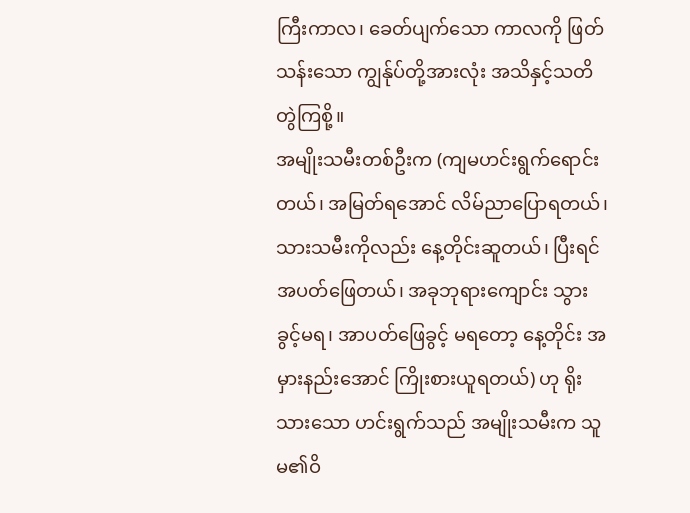ကြီးကာလ၊ ခေတ်ပျက်သော ကာလကို ဖြတ်သန်းသော ကျွန်ုပ်တို့အားလုံး အသိနှင့်သတိ တွဲကြစို့။
အမျိုးသမီးတစ်ဦးက (ကျမဟင်းရွက်ရောင်းတယ်၊ အမြတ်ရအောင် လိမ်ညာပြောရတယ်၊ သားသမီးကိုလည်း နေ့တိုင်းဆူတယ်၊ ပြီးရင်အပတ်ဖြေတယ်၊ အခုဘုရားကျောင်း သွားခွင့်မရ၊ အာပတ်ဖြေခွင့် မရတော့ နေ့တိုင်း အမှားနည်းအောင် ကြိုးစားယူရတယ်) ဟု ရိုးသားသော ဟင်းရွက်သည် အမျိုးသမီးက သူမ၏ဝိ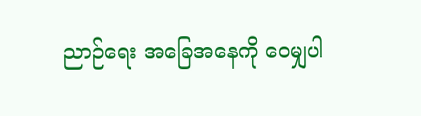ညာဉ်ရေး အခြေအနေကို ဝေမျှပါ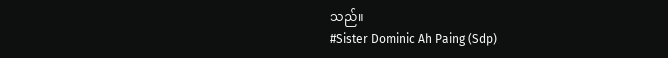သည်။
#Sister Dominic Ah Paing (Sdp)